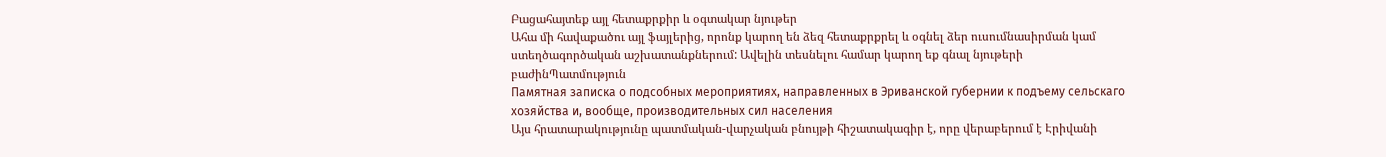Բացահայտեք այլ հետաքրքիր և օգտակար նյութեր
Ահա մի հավաքածու այլ ֆայլերից, որոնք կարող են ձեզ հետաքրքրել և օգնել ձեր ուսումնասիրման կամ ստեղծագործական աշխատանքներում: Ավելին տեսնելու համար կարող եք գնալ նյութերի բաժինՊատմություն
Памятная записка о подсобных мероприятиях, направленных в Эриванской губернии к подъему сельскаго хозяйства и, вообще, производительных сил населения
Այս հրատարակությունը պատմական-վարչական բնույթի հիշատակագիր է, որը վերաբերում է Էրիվանի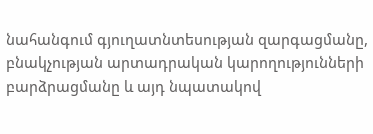նահանգում գյուղատնտեսության զարգացմանը, բնակչության արտադրական կարողությունների բարձրացմանը և այդ նպատակով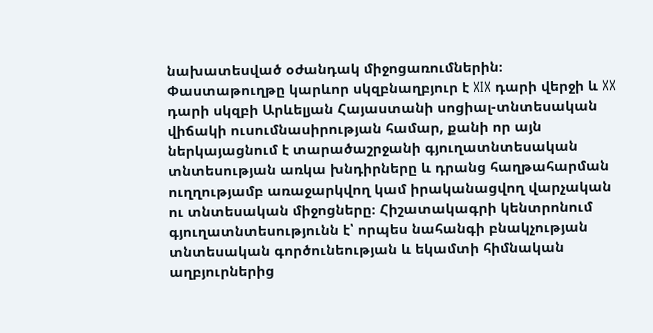նախատեսված օժանդակ միջոցառումներին։ Փաստաթուղթը կարևոր սկզբնաղբյուր է XIX դարի վերջի և XX դարի սկզբի Արևելյան Հայաստանի սոցիալ-տնտեսական վիճակի ուսումնասիրության համար, քանի որ այն ներկայացնում է տարածաշրջանի գյուղատնտեսական տնտեսության առկա խնդիրները և դրանց հաղթահարման ուղղությամբ առաջարկվող կամ իրականացվող վարչական ու տնտեսական միջոցները։ Հիշատակագրի կենտրոնում գյուղատնտեսությունն է՝ որպես նահանգի բնակչության տնտեսական գործունեության և եկամտի հիմնական աղբյուրներից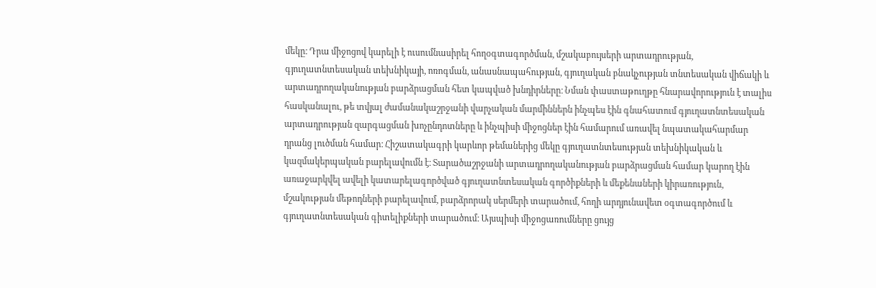մեկը։ Դրա միջոցով կարելի է ուսումնասիրել հողօգտագործման, մշակաբույսերի արտադրության, գյուղատնտեսական տեխնիկայի, ոռոգման, անասնապահության, գյուղական բնակչության տնտեսական վիճակի և արտադրողականության բարձրացման հետ կապված խնդիրները։ Նման փաստաթուղթը հնարավորություն է տալիս հասկանալու, թե տվյալ ժամանակաշրջանի վարչական մարմիններն ինչպես էին գնահատում գյուղատնտեսական արտադրության զարգացման խոչընդոտները և ինչպիսի միջոցներ էին համարում առավել նպատակահարմար դրանց լուծման համար։ Հիշատակագրի կարևոր թեմաներից մեկը գյուղատնտեսության տեխնիկական և կազմակերպական բարելավումն է։ Տարածաշրջանի արտադրողականության բարձրացման համար կարող էին առաջարկվել ավելի կատարելագործված գյուղատնտեսական գործիքների և մեքենաների կիրառություն, մշակության մեթոդների բարելավում, բարձրորակ սերմերի տարածում, հողի արդյունավետ օգտագործում և գյուղատնտեսական գիտելիքների տարածում։ Այսպիսի միջոցառումները ցույց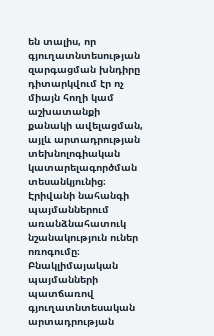են տալիս, որ գյուղատնտեսության զարգացման խնդիրը դիտարկվում էր ոչ միայն հողի կամ աշխատանքի քանակի ավելացման, այլև արտադրության տեխնոլոգիական կատարելագործման տեսանկյունից։ Էրիվանի նահանգի պայմաններում առանձնահատուկ նշանակություն ուներ ոռոգումը։ Բնակլիմայական պայմանների պատճառով գյուղատնտեսական արտադրության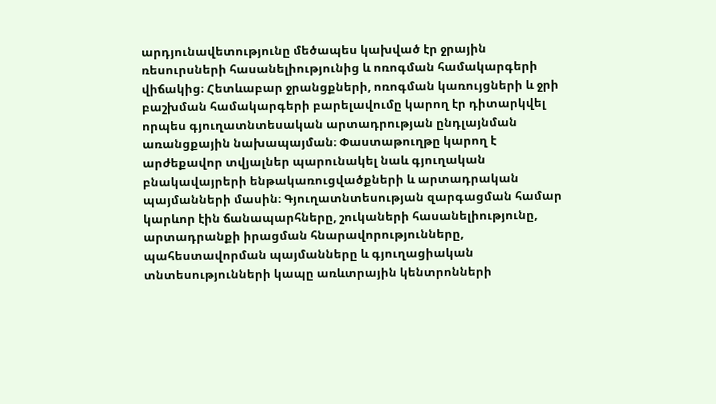արդյունավետությունը մեծապես կախված էր ջրային ռեսուրսների հասանելիությունից և ոռոգման համակարգերի վիճակից։ Հետևաբար ջրանցքների, ոռոգման կառույցների և ջրի բաշխման համակարգերի բարելավումը կարող էր դիտարկվել որպես գյուղատնտեսական արտադրության ընդլայնման առանցքային նախապայման։ Փաստաթուղթը կարող է արժեքավոր տվյալներ պարունակել նաև գյուղական բնակավայրերի ենթակառուցվածքների և արտադրական պայմանների մասին։ Գյուղատնտեսության զարգացման համար կարևոր էին ճանապարհները, շուկաների հասանելիությունը, արտադրանքի իրացման հնարավորությունները, պահեստավորման պայմանները և գյուղացիական տնտեսությունների կապը առևտրային կենտրոնների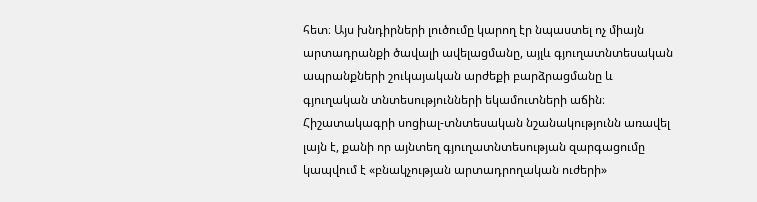հետ։ Այս խնդիրների լուծումը կարող էր նպաստել ոչ միայն արտադրանքի ծավալի ավելացմանը, այլև գյուղատնտեսական ապրանքների շուկայական արժեքի բարձրացմանը և գյուղական տնտեսությունների եկամուտների աճին։ Հիշատակագրի սոցիալ-տնտեսական նշանակությունն առավել լայն է, քանի որ այնտեղ գյուղատնտեսության զարգացումը կապվում է «բնակչության արտադրողական ուժերի»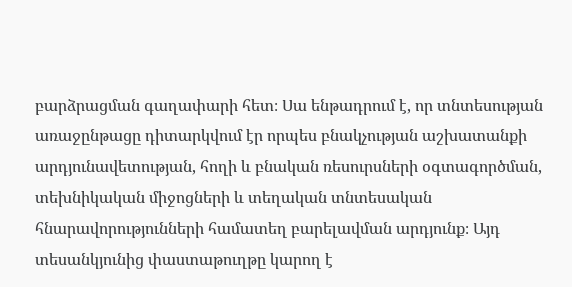բարձրացման գաղափարի հետ։ Սա ենթադրում է, որ տնտեսության առաջընթացը դիտարկվում էր որպես բնակչության աշխատանքի արդյունավետության, հողի և բնական ռեսուրսների օգտագործման, տեխնիկական միջոցների և տեղական տնտեսական հնարավորությունների համատեղ բարելավման արդյունք։ Այդ տեսանկյունից փաստաթուղթը կարող է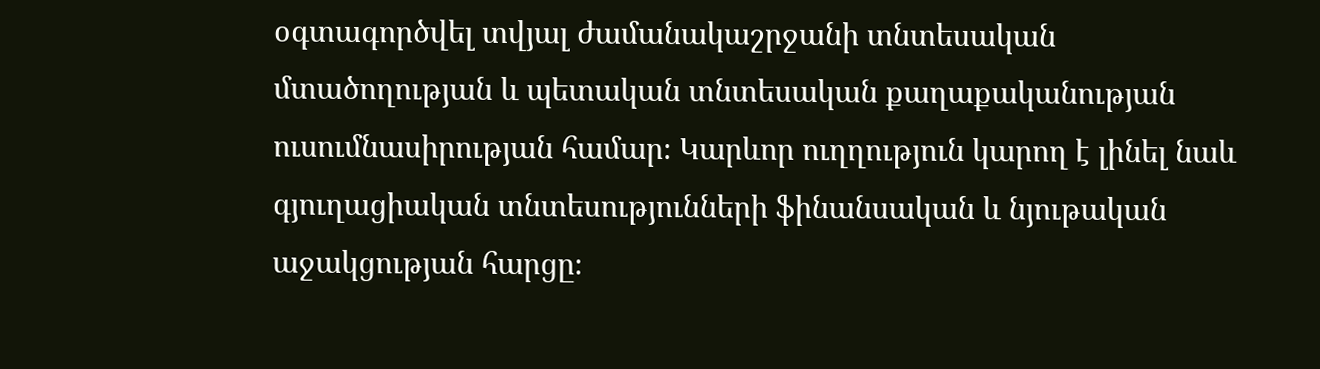օգտագործվել տվյալ ժամանակաշրջանի տնտեսական մտածողության և պետական տնտեսական քաղաքականության ուսումնասիրության համար։ Կարևոր ուղղություն կարող է լինել նաև գյուղացիական տնտեսությունների ֆինանսական և նյութական աջակցության հարցը։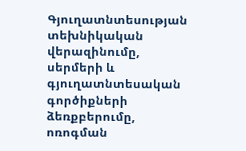Գյուղատնտեսության տեխնիկական վերազինումը, սերմերի և գյուղատնտեսական գործիքների ձեռքբերումը, ոռոգման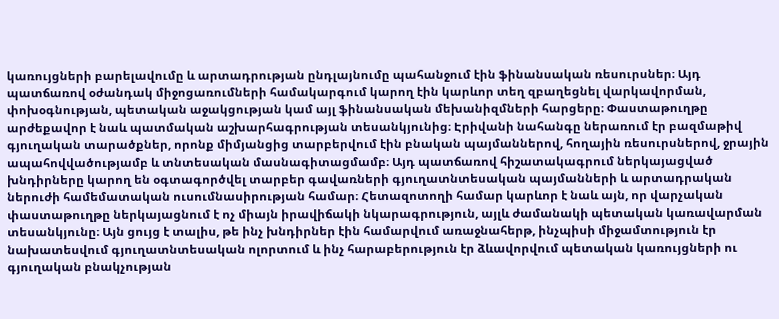կառույցների բարելավումը և արտադրության ընդլայնումը պահանջում էին ֆինանսական ռեսուրսներ։ Այդ պատճառով օժանդակ միջոցառումների համակարգում կարող էին կարևոր տեղ զբաղեցնել վարկավորման, փոխօգնության, պետական աջակցության կամ այլ ֆինանսական մեխանիզմների հարցերը։ Փաստաթուղթը արժեքավոր է նաև պատմական աշխարհագրության տեսանկյունից։ Էրիվանի նահանգը ներառում էր բազմաթիվ գյուղական տարածքներ, որոնք միմյանցից տարբերվում էին բնական պայմաններով, հողային ռեսուրսներով, ջրային ապահովվածությամբ և տնտեսական մասնագիտացմամբ։ Այդ պատճառով հիշատակագրում ներկայացված խնդիրները կարող են օգտագործվել տարբեր գավառների գյուղատնտեսական պայմանների և արտադրական ներուժի համեմատական ուսումնասիրության համար։ Հետազոտողի համար կարևոր է նաև այն, որ վարչական փաստաթուղթը ներկայացնում է ոչ միայն իրավիճակի նկարագրություն, այլև ժամանակի պետական կառավարման տեսանկյունը։ Այն ցույց է տալիս, թե ինչ խնդիրներ էին համարվում առաջնահերթ, ինչպիսի միջամտություն էր նախատեսվում գյուղատնտեսական ոլորտում և ինչ հարաբերություն էր ձևավորվում պետական կառույցների ու գյուղական բնակչության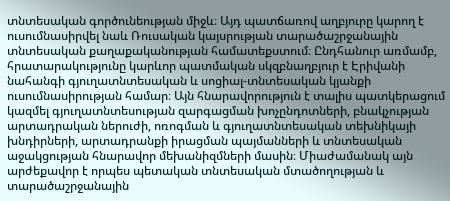տնտեսական գործունեության միջև։ Այդ պատճառով աղբյուրը կարող է ուսումնասիրվել նաև Ռուսական կայսրության տարածաշրջանային տնտեսական քաղաքականության համատեքստում։ Ընդհանուր առմամբ, հրատարակությունը կարևոր պատմական սկզբնաղբյուր է Էրիվանի նահանգի գյուղատնտեսական և սոցիալ-տնտեսական կյանքի ուսումնասիրության համար։ Այն հնարավորություն է տալիս պատկերացում կազմել գյուղատնտեսության զարգացման խոչընդոտների, բնակչության արտադրական ներուժի, ոռոգման և գյուղատնտեսական տեխնիկայի խնդիրների, արտադրանքի իրացման պայմանների և տնտեսական աջակցության հնարավոր մեխանիզմների մասին։ Միաժամանակ այն արժեքավոր է որպես պետական տնտեսական մտածողության և տարածաշրջանային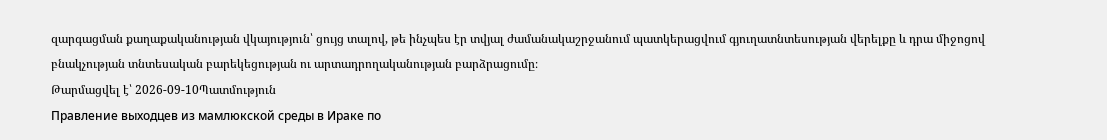զարգացման քաղաքականության վկայություն՝ ցույց տալով, թե ինչպես էր տվյալ ժամանակաշրջանում պատկերացվում գյուղատնտեսության վերելքը և դրա միջոցով բնակչության տնտեսական բարեկեցության ու արտադրողականության բարձրացումը։
Թարմացվել է՝ 2026-09-10Պատմություն
Правление выходцев из мамлюкской среды в Ираке по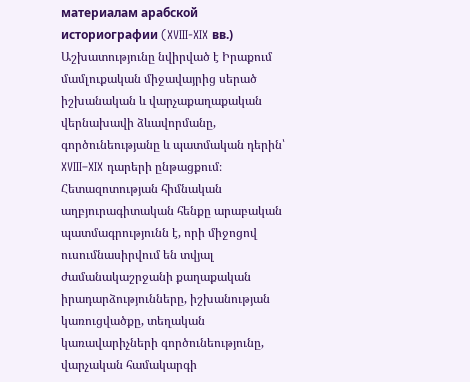материалам арабской историографии (XVIII-XIX вв.)
Աշխատությունը նվիրված է Իրաքում մամլուքական միջավայրից սերած իշխանական և վարչաքաղաքական վերնախավի ձևավորմանը, գործունեությանը և պատմական դերին՝ XVIII–XIX դարերի ընթացքում։ Հետազոտության հիմնական աղբյուրագիտական հենքը արաբական պատմագրությունն է, որի միջոցով ուսումնասիրվում են տվյալ ժամանակաշրջանի քաղաքական իրադարձությունները, իշխանության կառուցվածքը, տեղական կառավարիչների գործունեությունը, վարչական համակարգի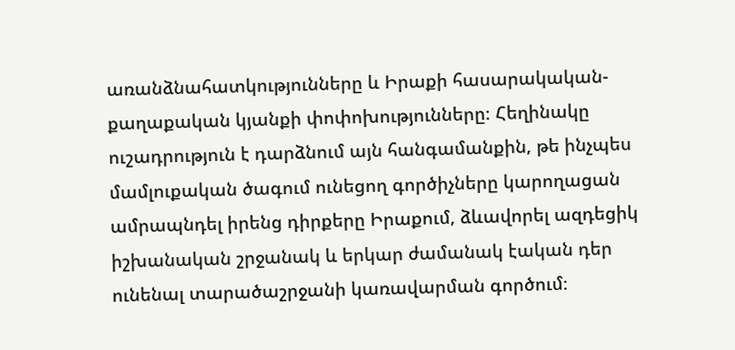առանձնահատկությունները և Իրաքի հասարակական-քաղաքական կյանքի փոփոխությունները։ Հեղինակը ուշադրություն է դարձնում այն հանգամանքին, թե ինչպես մամլուքական ծագում ունեցող գործիչները կարողացան ամրապնդել իրենց դիրքերը Իրաքում, ձևավորել ազդեցիկ իշխանական շրջանակ և երկար ժամանակ էական դեր ունենալ տարածաշրջանի կառավարման գործում։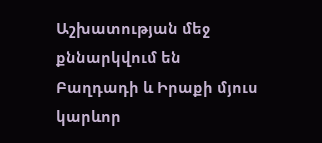Աշխատության մեջ քննարկվում են Բաղդադի և Իրաքի մյուս կարևոր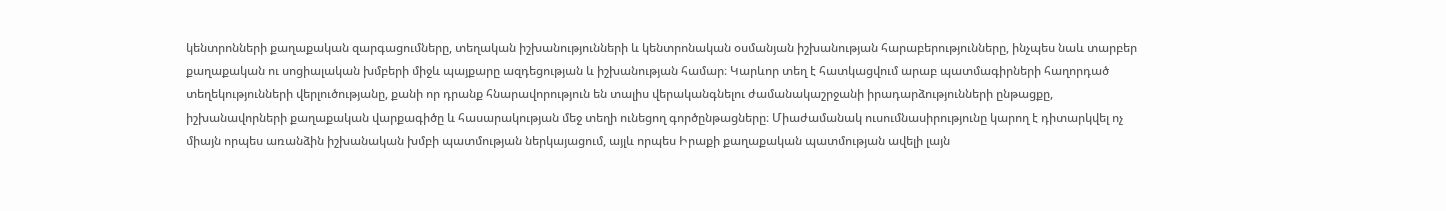կենտրոնների քաղաքական զարգացումները, տեղական իշխանությունների և կենտրոնական օսմանյան իշխանության հարաբերությունները, ինչպես նաև տարբեր քաղաքական ու սոցիալական խմբերի միջև պայքարը ազդեցության և իշխանության համար։ Կարևոր տեղ է հատկացվում արաբ պատմագիրների հաղորդած տեղեկությունների վերլուծությանը, քանի որ դրանք հնարավորություն են տալիս վերականգնելու ժամանակաշրջանի իրադարձությունների ընթացքը, իշխանավորների քաղաքական վարքագիծը և հասարակության մեջ տեղի ունեցող գործընթացները։ Միաժամանակ ուսումնասիրությունը կարող է դիտարկվել ոչ միայն որպես առանձին իշխանական խմբի պատմության ներկայացում, այլև որպես Իրաքի քաղաքական պատմության ավելի լայն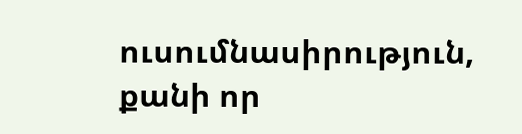ուսումնասիրություն, քանի որ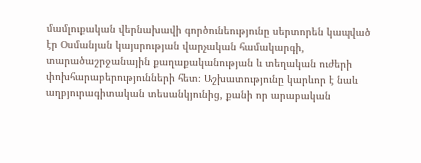մամլուքական վերնախավի գործունեությունը սերտորեն կապված էր Օսմանյան կայսրության վարչական համակարգի, տարածաշրջանային քաղաքականության և տեղական ուժերի փոխհարաբերությունների հետ։ Աշխատությունը կարևոր է նաև աղբյուրագիտական տեսանկյունից, քանի որ արաբական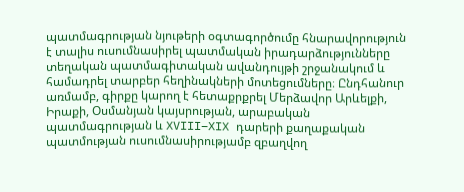պատմագրության նյութերի օգտագործումը հնարավորություն է տալիս ուսումնասիրել պատմական իրադարձությունները տեղական պատմագիտական ավանդույթի շրջանակում և համադրել տարբեր հեղինակների մոտեցումները։ Ընդհանուր առմամբ, գիրքը կարող է հետաքրքրել Մերձավոր Արևելքի, Իրաքի, Օսմանյան կայսրության, արաբական պատմագրության և XVIII–XIX դարերի քաղաքական պատմության ուսումնասիրությամբ զբաղվող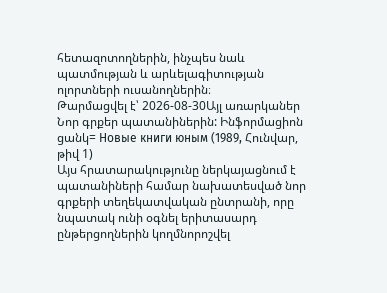հետազոտողներին, ինչպես նաև պատմության և արևելագիտության ոլորտների ուսանողներին։
Թարմացվել է՝ 2026-08-30Այլ առարկաներ
Նոր գրքեր պատանիներին: Ինֆորմացիոն ցանկ= Новые книги юным (1989, Հունվար, թիվ 1)
Այս հրատարակությունը ներկայացնում է պատանիների համար նախատեսված նոր գրքերի տեղեկատվական ընտրանի, որը նպատակ ունի օգնել երիտասարդ ընթերցողներին կողմնորոշվել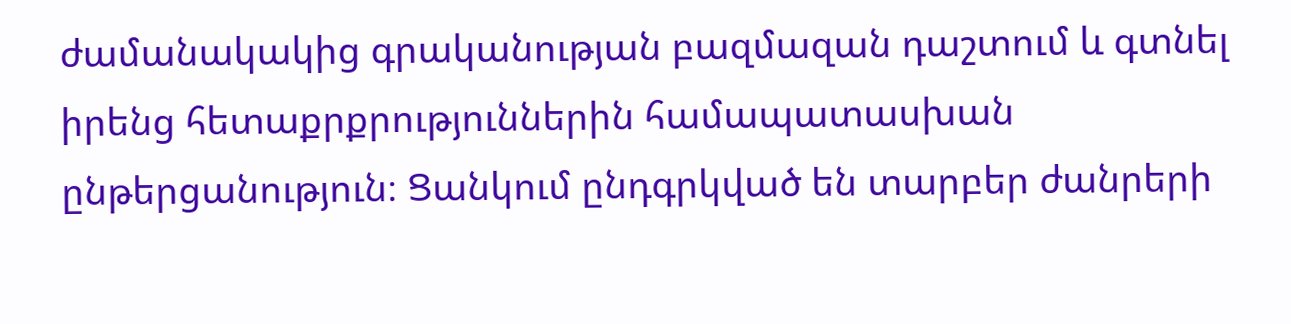ժամանակակից գրականության բազմազան դաշտում և գտնել իրենց հետաքրքրություններին համապատասխան ընթերցանություն։ Ցանկում ընդգրկված են տարբեր ժանրերի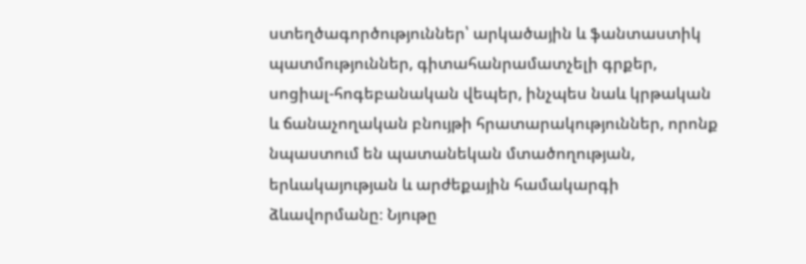ստեղծագործություններ՝ արկածային և ֆանտաստիկ պատմություններ, գիտահանրամատչելի գրքեր, սոցիալ-հոգեբանական վեպեր, ինչպես նաև կրթական և ճանաչողական բնույթի հրատարակություններ, որոնք նպաստում են պատանեկան մտածողության, երևակայության և արժեքային համակարգի ձևավորմանը։ Նյութը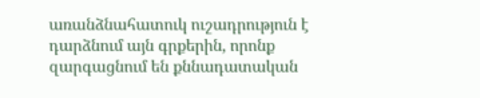առանձնահատուկ ուշադրություն է դարձնում այն գրքերին, որոնք զարգացնում են քննադատական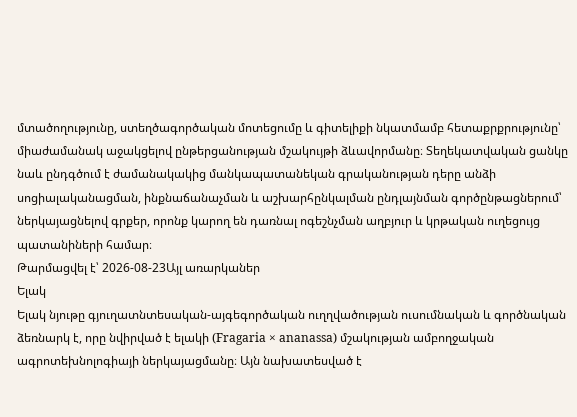մտածողությունը, ստեղծագործական մոտեցումը և գիտելիքի նկատմամբ հետաքրքրությունը՝ միաժամանակ աջակցելով ընթերցանության մշակույթի ձևավորմանը։ Տեղեկատվական ցանկը նաև ընդգծում է ժամանակակից մանկապատանեկան գրականության դերը անձի սոցիալականացման, ինքնաճանաչման և աշխարհընկալման ընդլայնման գործընթացներում՝ ներկայացնելով գրքեր, որոնք կարող են դառնալ ոգեշնչման աղբյուր և կրթական ուղեցույց պատանիների համար։
Թարմացվել է՝ 2026-08-23Այլ առարկաներ
Ելակ
Ելակ նյութը գյուղատնտեսական-այգեգործական ուղղվածության ուսումնական և գործնական ձեռնարկ է, որը նվիրված է ելակի (Fragaria × ananassa) մշակության ամբողջական ագրոտեխնոլոգիայի ներկայացմանը։ Այն նախատեսված է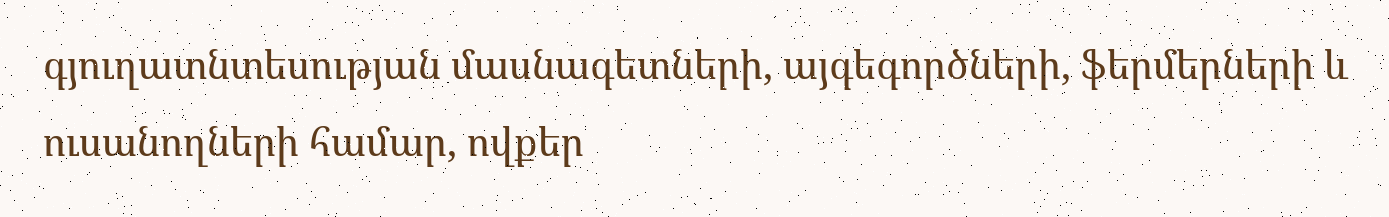գյուղատնտեսության մասնագետների, այգեգործների, ֆերմերների և ուսանողների համար, ովքեր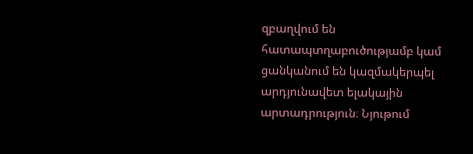զբաղվում են հատապտղաբուծությամբ կամ ցանկանում են կազմակերպել արդյունավետ ելակային արտադրություն։ Նյութում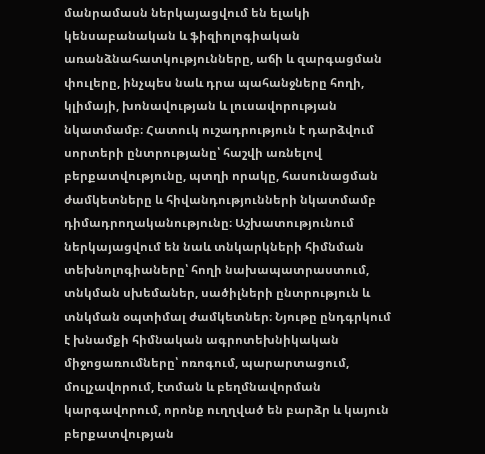մանրամասն ներկայացվում են ելակի կենսաբանական և ֆիզիոլոգիական առանձնահատկությունները, աճի և զարգացման փուլերը, ինչպես նաև դրա պահանջները հողի, կլիմայի, խոնավության և լուսավորության նկատմամբ։ Հատուկ ուշադրություն է դարձվում սորտերի ընտրությանը՝ հաշվի առնելով բերքատվությունը, պտղի որակը, հասունացման ժամկետները և հիվանդությունների նկատմամբ դիմադրողականությունը։ Աշխատությունում ներկայացվում են նաև տնկարկների հիմնման տեխնոլոգիաները՝ հողի նախապատրաստում, տնկման սխեմաներ, սածիլների ընտրություն և տնկման օպտիմալ ժամկետներ։ Նյութը ընդգրկում է խնամքի հիմնական ագրոտեխնիկական միջոցառումները՝ ոռոգում, պարարտացում, մուլչավորում, էտման և բեղմնավորման կարգավորում, որոնք ուղղված են բարձր և կայուն բերքատվության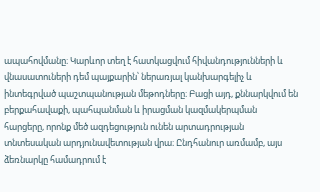ապահովմանը։ Կարևոր տեղ է հատկացվում հիվանդությունների և վնասատուների դեմ պայքարին՝ ներառյալ կանխարգելիչ և ինտեգրված պաշտպանության մեթոդները։ Բացի այդ, քննարկվում են բերքահավաքի, պահպանման և իրացման կազմակերպման հարցերը, որոնք մեծ ազդեցություն ունեն արտադրության տնտեսական արդյունավետության վրա։ Ընդհանուր առմամբ, այս ձեռնարկը համադրում է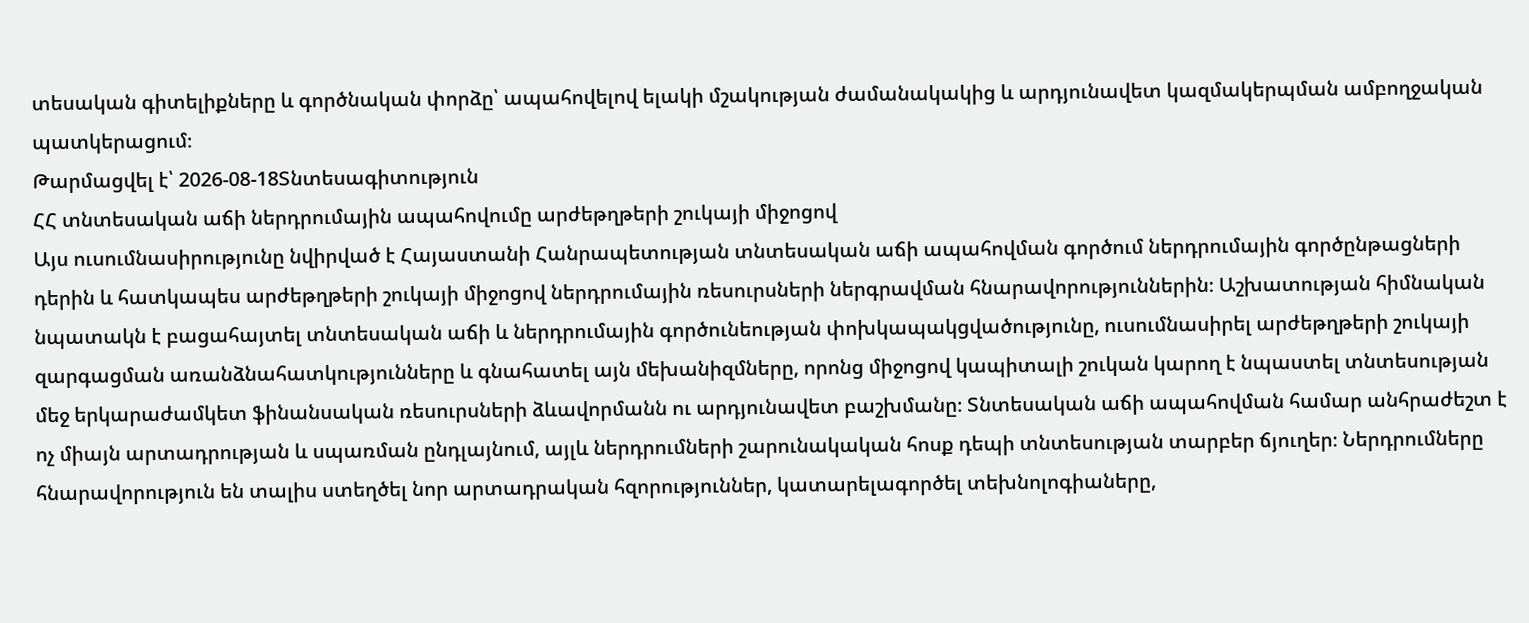տեսական գիտելիքները և գործնական փորձը՝ ապահովելով ելակի մշակության ժամանակակից և արդյունավետ կազմակերպման ամբողջական պատկերացում։
Թարմացվել է՝ 2026-08-18Տնտեսագիտություն
ՀՀ տնտեսական աճի ներդրումային ապահովումը արժեթղթերի շուկայի միջոցով
Այս ուսումնասիրությունը նվիրված է Հայաստանի Հանրապետության տնտեսական աճի ապահովման գործում ներդրումային գործընթացների դերին և հատկապես արժեթղթերի շուկայի միջոցով ներդրումային ռեսուրսների ներգրավման հնարավորություններին։ Աշխատության հիմնական նպատակն է բացահայտել տնտեսական աճի և ներդրումային գործունեության փոխկապակցվածությունը, ուսումնասիրել արժեթղթերի շուկայի զարգացման առանձնահատկությունները և գնահատել այն մեխանիզմները, որոնց միջոցով կապիտալի շուկան կարող է նպաստել տնտեսության մեջ երկարաժամկետ ֆինանսական ռեսուրսների ձևավորմանն ու արդյունավետ բաշխմանը։ Տնտեսական աճի ապահովման համար անհրաժեշտ է ոչ միայն արտադրության և սպառման ընդլայնում, այլև ներդրումների շարունակական հոսք դեպի տնտեսության տարբեր ճյուղեր։ Ներդրումները հնարավորություն են տալիս ստեղծել նոր արտադրական հզորություններ, կատարելագործել տեխնոլոգիաները,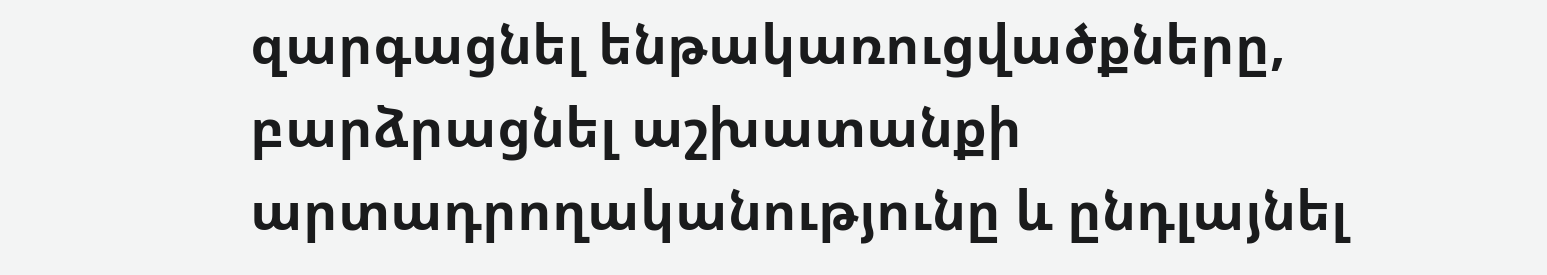զարգացնել ենթակառուցվածքները, բարձրացնել աշխատանքի արտադրողականությունը և ընդլայնել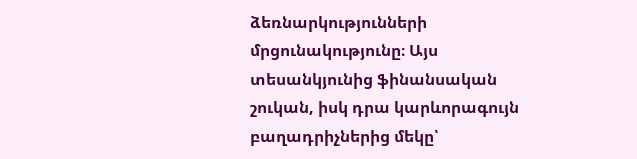ձեռնարկությունների մրցունակությունը։ Այս տեսանկյունից ֆինանսական շուկան, իսկ դրա կարևորագույն բաղադրիչներից մեկը՝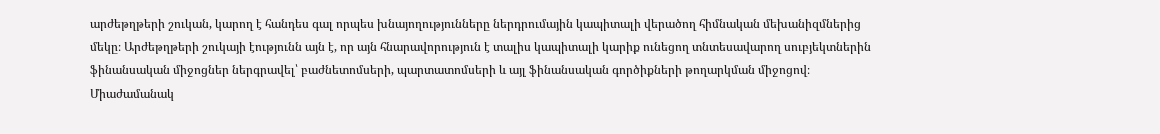արժեթղթերի շուկան, կարող է հանդես գալ որպես խնայողությունները ներդրումային կապիտալի վերածող հիմնական մեխանիզմներից մեկը։ Արժեթղթերի շուկայի էությունն այն է, որ այն հնարավորություն է տալիս կապիտալի կարիք ունեցող տնտեսավարող սուբյեկտներին ֆինանսական միջոցներ ներգրավել՝ բաժնետոմսերի, պարտատոմսերի և այլ ֆինանսական գործիքների թողարկման միջոցով։ Միաժամանակ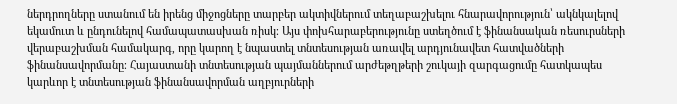ներդրողները ստանում են իրենց միջոցները տարբեր ակտիվներում տեղաբաշխելու հնարավորություն՝ ակնկալելով եկամուտ և ընդունելով համապատասխան ռիսկ։ Այս փոխհարաբերությունը ստեղծում է ֆինանսական ռեսուրսների վերաբաշխման համակարգ, որը կարող է նպաստել տնտեսության առավել արդյունավետ հատվածների ֆինանսավորմանը։ Հայաստանի տնտեսության պայմաններում արժեթղթերի շուկայի զարգացումը հատկապես կարևոր է տնտեսության ֆինանսավորման աղբյուրների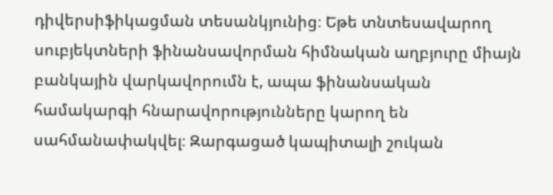դիվերսիֆիկացման տեսանկյունից։ Եթե տնտեսավարող սուբյեկտների ֆինանսավորման հիմնական աղբյուրը միայն բանկային վարկավորումն է, ապա ֆինանսական համակարգի հնարավորությունները կարող են սահմանափակվել։ Զարգացած կապիտալի շուկան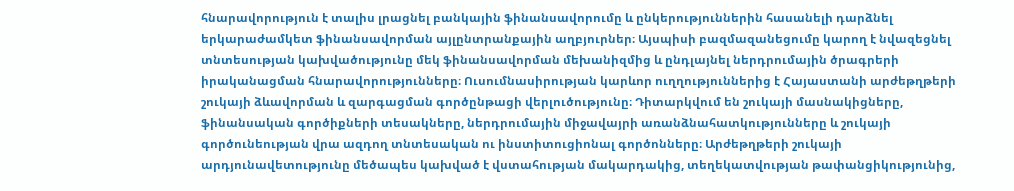հնարավորություն է տալիս լրացնել բանկային ֆինանսավորումը և ընկերություններին հասանելի դարձնել երկարաժամկետ ֆինանսավորման այլընտրանքային աղբյուրներ։ Այսպիսի բազմազանեցումը կարող է նվազեցնել տնտեսության կախվածությունը մեկ ֆինանսավորման մեխանիզմից և ընդլայնել ներդրումային ծրագրերի իրականացման հնարավորությունները։ Ուսումնասիրության կարևոր ուղղություններից է Հայաստանի արժեթղթերի շուկայի ձևավորման և զարգացման գործընթացի վերլուծությունը։ Դիտարկվում են շուկայի մասնակիցները, ֆինանսական գործիքների տեսակները, ներդրումային միջավայրի առանձնահատկությունները և շուկայի գործունեության վրա ազդող տնտեսական ու ինստիտուցիոնալ գործոնները։ Արժեթղթերի շուկայի արդյունավետությունը մեծապես կախված է վստահության մակարդակից, տեղեկատվության թափանցիկությունից,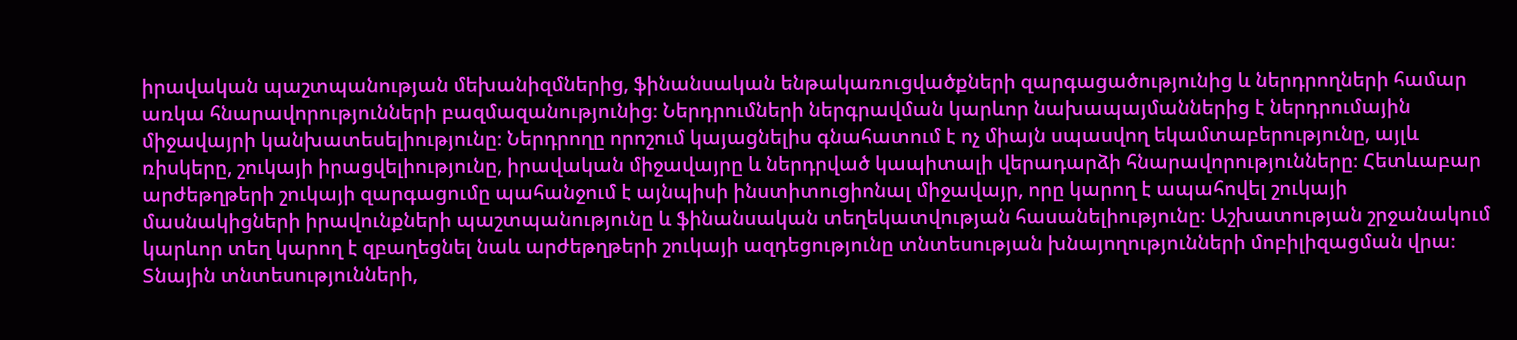իրավական պաշտպանության մեխանիզմներից, ֆինանսական ենթակառուցվածքների զարգացածությունից և ներդրողների համար առկա հնարավորությունների բազմազանությունից։ Ներդրումների ներգրավման կարևոր նախապայմաններից է ներդրումային միջավայրի կանխատեսելիությունը։ Ներդրողը որոշում կայացնելիս գնահատում է ոչ միայն սպասվող եկամտաբերությունը, այլև ռիսկերը, շուկայի իրացվելիությունը, իրավական միջավայրը և ներդրված կապիտալի վերադարձի հնարավորությունները։ Հետևաբար արժեթղթերի շուկայի զարգացումը պահանջում է այնպիսի ինստիտուցիոնալ միջավայր, որը կարող է ապահովել շուկայի մասնակիցների իրավունքների պաշտպանությունը և ֆինանսական տեղեկատվության հասանելիությունը։ Աշխատության շրջանակում կարևոր տեղ կարող է զբաղեցնել նաև արժեթղթերի շուկայի ազդեցությունը տնտեսության խնայողությունների մոբիլիզացման վրա։ Տնային տնտեսությունների,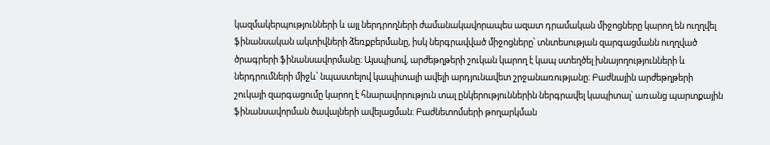կազմակերպությունների և այլ ներդրողների ժամանակավորապես ազատ դրամական միջոցները կարող են ուղղվել ֆինանսական ակտիվների ձեռքբերմանը, իսկ ներգրավված միջոցները՝ տնտեսության զարգացմանն ուղղված ծրագրերի ֆինանսավորմանը։ Այսպիսով, արժեթղթերի շուկան կարող է կապ ստեղծել խնայողությունների և ներդրումների միջև՝ նպաստելով կապիտալի ավելի արդյունավետ շրջանառությանը։ Բաժնային արժեթղթերի շուկայի զարգացումը կարող է հնարավորություն տալ ընկերություններին ներգրավել կապիտալ՝ առանց պարտքային ֆինանսավորման ծավալների ավելացման։ Բաժնետոմսերի թողարկման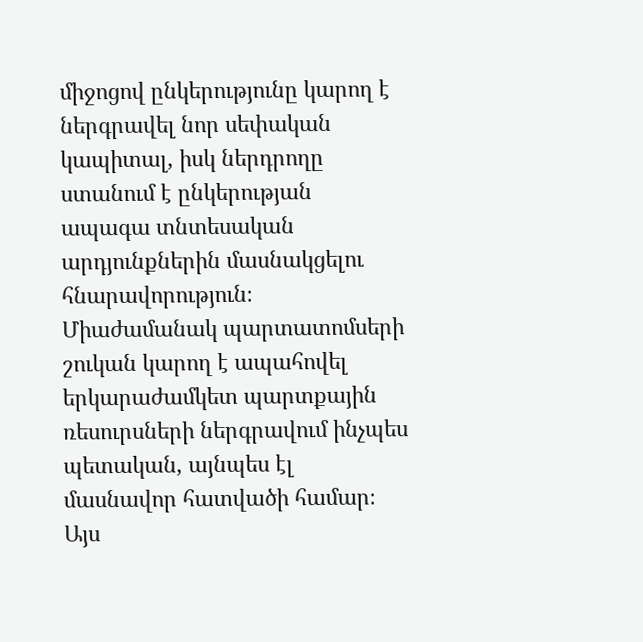միջոցով ընկերությունը կարող է ներգրավել նոր սեփական կապիտալ, իսկ ներդրողը ստանում է ընկերության ապագա տնտեսական արդյունքներին մասնակցելու հնարավորություն։ Միաժամանակ պարտատոմսերի շուկան կարող է ապահովել երկարաժամկետ պարտքային ռեսուրսների ներգրավում ինչպես պետական, այնպես էլ մասնավոր հատվածի համար։ Այս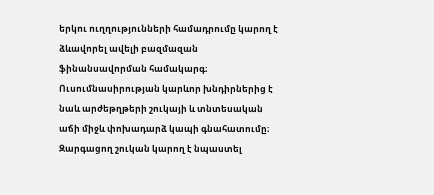երկու ուղղությունների համադրումը կարող է ձևավորել ավելի բազմազան ֆինանսավորման համակարգ։ Ուսումնասիրության կարևոր խնդիրներից է նաև արժեթղթերի շուկայի և տնտեսական աճի միջև փոխադարձ կապի գնահատումը։ Զարգացող շուկան կարող է նպաստել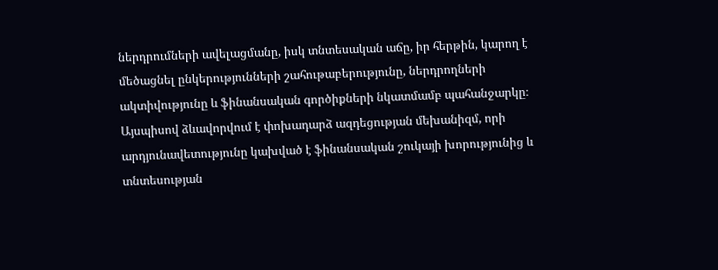ներդրումների ավելացմանը, իսկ տնտեսական աճը, իր հերթին, կարող է մեծացնել ընկերությունների շահութաբերությունը, ներդրողների ակտիվությունը և ֆինանսական գործիքների նկատմամբ պահանջարկը։ Այսպիսով ձևավորվում է փոխադարձ ազդեցության մեխանիզմ, որի արդյունավետությունը կախված է ֆինանսական շուկայի խորությունից և տնտեսության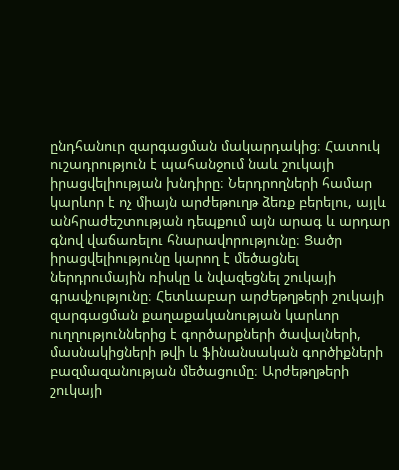ընդհանուր զարգացման մակարդակից։ Հատուկ ուշադրություն է պահանջում նաև շուկայի իրացվելիության խնդիրը։ Ներդրողների համար կարևոր է ոչ միայն արժեթուղթ ձեռք բերելու, այլև անհրաժեշտության դեպքում այն արագ և արդար գնով վաճառելու հնարավորությունը։ Ցածր իրացվելիությունը կարող է մեծացնել ներդրումային ռիսկը և նվազեցնել շուկայի գրավչությունը։ Հետևաբար արժեթղթերի շուկայի զարգացման քաղաքականության կարևոր ուղղություններից է գործարքների ծավալների, մասնակիցների թվի և ֆինանսական գործիքների բազմազանության մեծացումը։ Արժեթղթերի շուկայի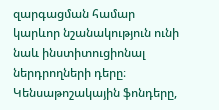զարգացման համար կարևոր նշանակություն ունի նաև ինստիտուցիոնալ ներդրողների դերը։ Կենսաթոշակային ֆոնդերը,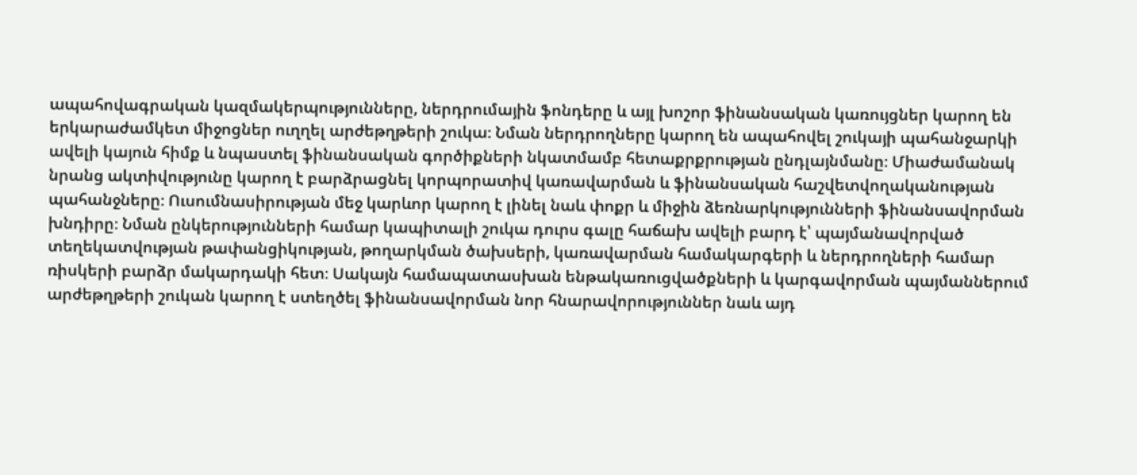ապահովագրական կազմակերպությունները, ներդրումային ֆոնդերը և այլ խոշոր ֆինանսական կառույցներ կարող են երկարաժամկետ միջոցներ ուղղել արժեթղթերի շուկա։ Նման ներդրողները կարող են ապահովել շուկայի պահանջարկի ավելի կայուն հիմք և նպաստել ֆինանսական գործիքների նկատմամբ հետաքրքրության ընդլայնմանը։ Միաժամանակ նրանց ակտիվությունը կարող է բարձրացնել կորպորատիվ կառավարման և ֆինանսական հաշվետվողականության պահանջները։ Ուսումնասիրության մեջ կարևոր կարող է լինել նաև փոքր և միջին ձեռնարկությունների ֆինանսավորման խնդիրը։ Նման ընկերությունների համար կապիտալի շուկա դուրս գալը հաճախ ավելի բարդ է՝ պայմանավորված տեղեկատվության թափանցիկության, թողարկման ծախսերի, կառավարման համակարգերի և ներդրողների համար ռիսկերի բարձր մակարդակի հետ։ Սակայն համապատասխան ենթակառուցվածքների և կարգավորման պայմաններում արժեթղթերի շուկան կարող է ստեղծել ֆինանսավորման նոր հնարավորություններ նաև այդ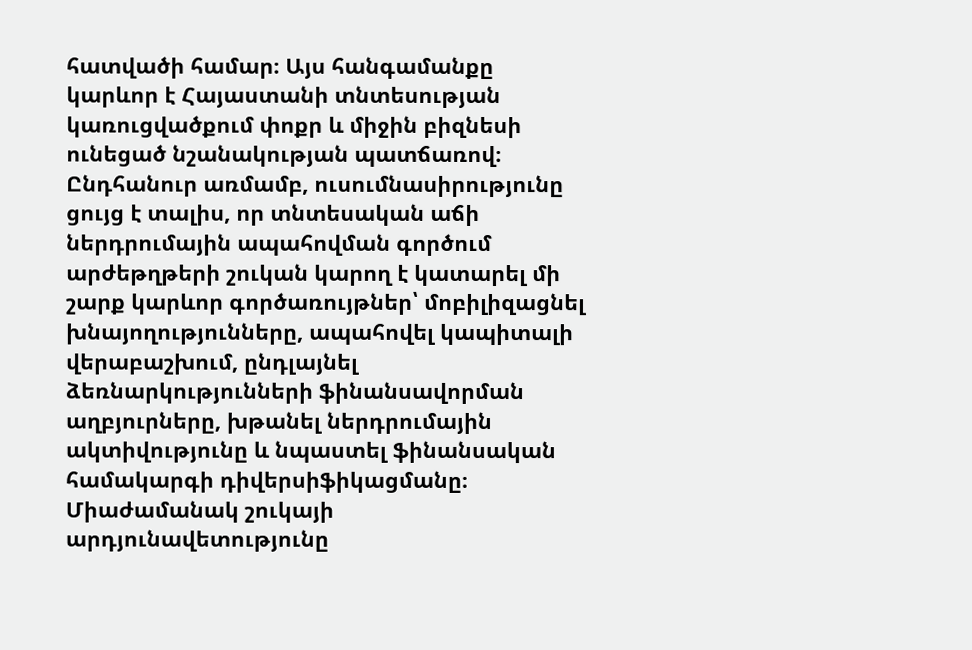հատվածի համար։ Այս հանգամանքը կարևոր է Հայաստանի տնտեսության կառուցվածքում փոքր և միջին բիզնեսի ունեցած նշանակության պատճառով։ Ընդհանուր առմամբ, ուսումնասիրությունը ցույց է տալիս, որ տնտեսական աճի ներդրումային ապահովման գործում արժեթղթերի շուկան կարող է կատարել մի շարք կարևոր գործառույթներ՝ մոբիլիզացնել խնայողությունները, ապահովել կապիտալի վերաբաշխում, ընդլայնել ձեռնարկությունների ֆինանսավորման աղբյուրները, խթանել ներդրումային ակտիվությունը և նպաստել ֆինանսական համակարգի դիվերսիֆիկացմանը։ Միաժամանակ շուկայի արդյունավետությունը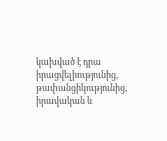կախված է դրա իրացվելիությունից, թափանցիկությունից, իրավական և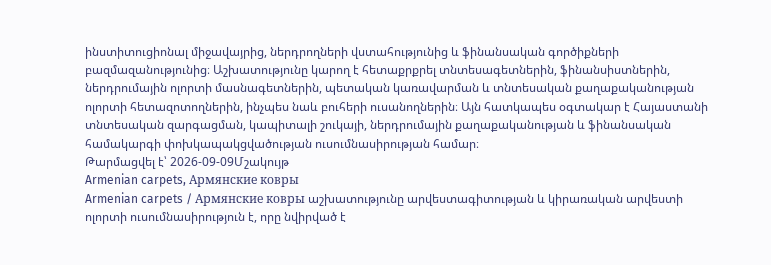ինստիտուցիոնալ միջավայրից, ներդրողների վստահությունից և ֆինանսական գործիքների բազմազանությունից։ Աշխատությունը կարող է հետաքրքրել տնտեսագետներին, ֆինանսիստներին, ներդրումային ոլորտի մասնագետներին, պետական կառավարման և տնտեսական քաղաքականության ոլորտի հետազոտողներին, ինչպես նաև բուհերի ուսանողներին։ Այն հատկապես օգտակար է Հայաստանի տնտեսական զարգացման, կապիտալի շուկայի, ներդրումային քաղաքականության և ֆինանսական համակարգի փոխկապակցվածության ուսումնասիրության համար։
Թարմացվել է՝ 2026-09-09Մշակույթ
Armenian carpets, Армянские ковры
Armenian carpets / Армянские ковры աշխատությունը արվեստագիտության և կիրառական արվեստի ոլորտի ուսումնասիրություն է, որը նվիրված է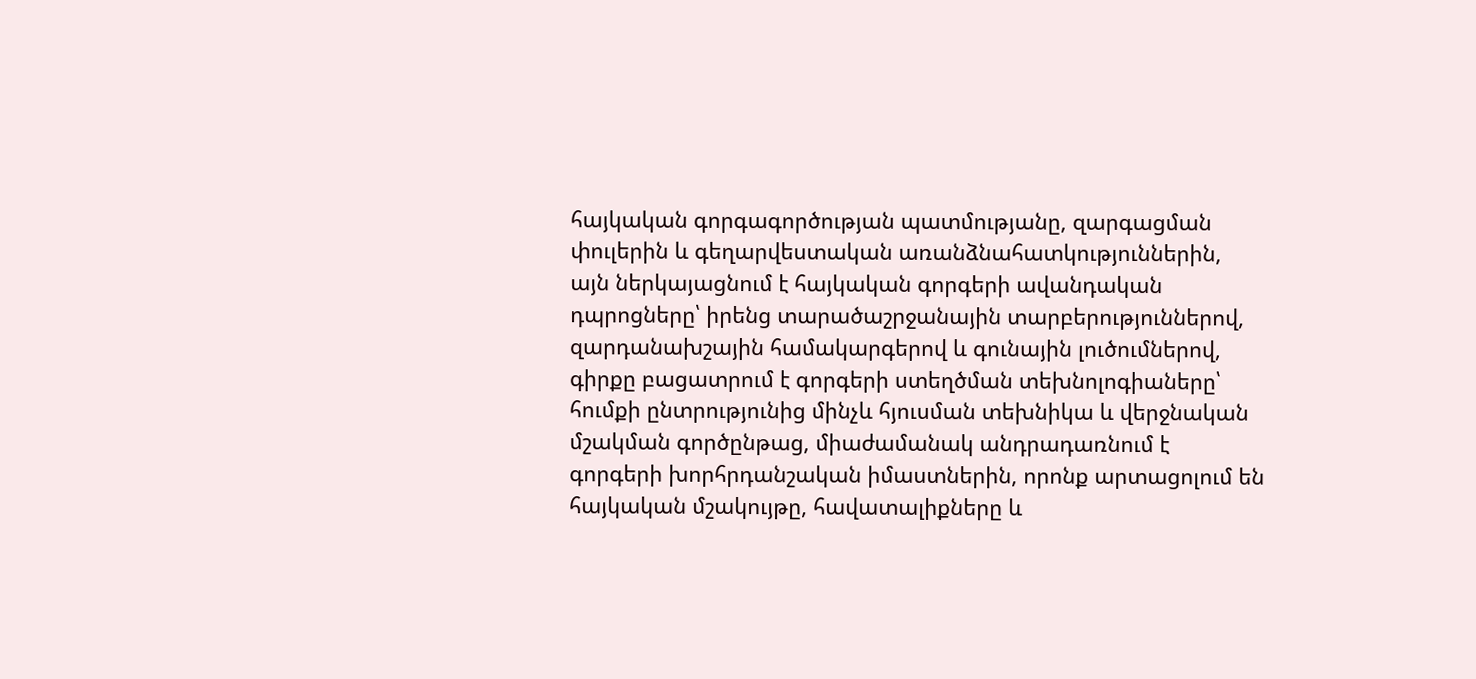հայկական գորգագործության պատմությանը, զարգացման փուլերին և գեղարվեստական առանձնահատկություններին, այն ներկայացնում է հայկական գորգերի ավանդական դպրոցները՝ իրենց տարածաշրջանային տարբերություններով, զարդանախշային համակարգերով և գունային լուծումներով, գիրքը բացատրում է գորգերի ստեղծման տեխնոլոգիաները՝ հումքի ընտրությունից մինչև հյուսման տեխնիկա և վերջնական մշակման գործընթաց, միաժամանակ անդրադառնում է գորգերի խորհրդանշական իմաստներին, որոնք արտացոլում են հայկական մշակույթը, հավատալիքները և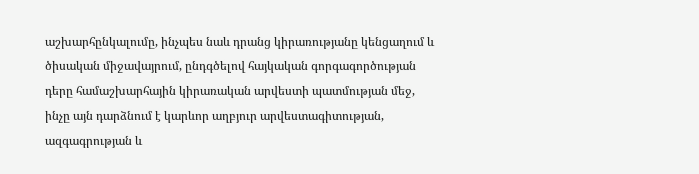աշխարհընկալումը, ինչպես նաև դրանց կիրառությանը կենցաղում և ծիսական միջավայրում, ընդգծելով հայկական գորգագործության դերը համաշխարհային կիրառական արվեստի պատմության մեջ, ինչը այն դարձնում է կարևոր աղբյուր արվեստագիտության, ազգագրության և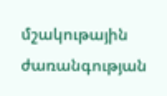մշակութային ժառանգության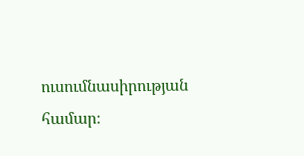ուսումնասիրության համար։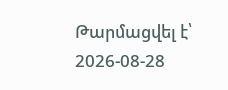Թարմացվել է՝ 2026-08-28